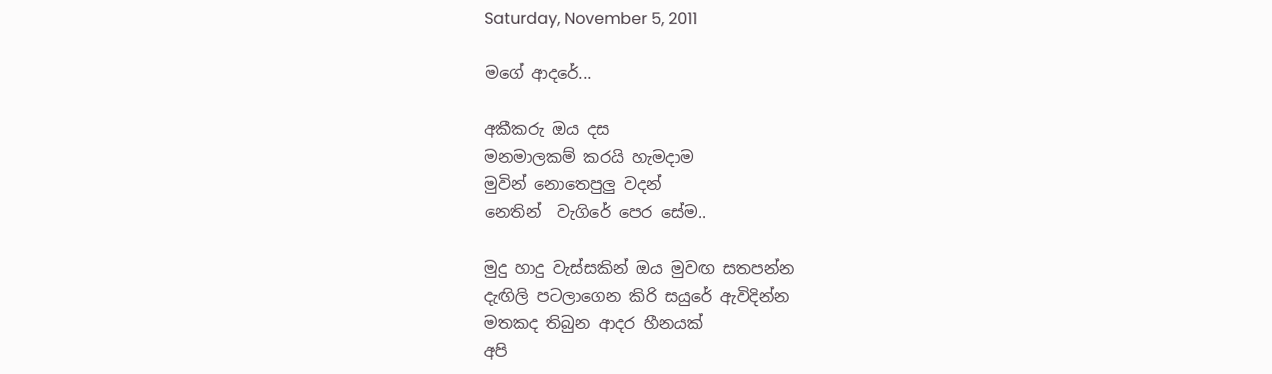Saturday, November 5, 2011

මගේ ආදරේ...

අකීකරු ඔය දස
මනමාලකම් කරයි හැමදාම
මුවින් නොතෙපුලු වදන්
නෙතින්  වැගිරේ පෙර සේම..

මුදු හාදු වැස්සකින් ඔය මුවඟ සතපන්න
දැඟිලි පටලාගෙන කිරි සයුරේ ඇවිදින්න
මතකද තිබුන ආදර හීනයක්
අපි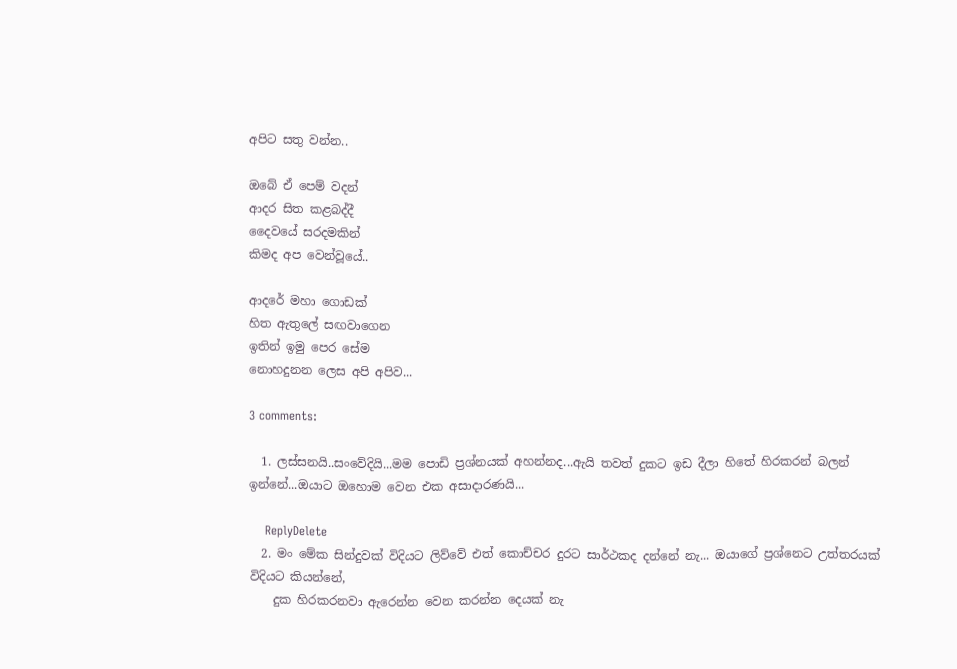අපිට සතු වන්න..

ඔබේ ඒ පෙම් වදන්
ආදර සිත කළබද්දී
දෛවයේ සරදමකින්
කිමද අප වෙන්වූයේ..

ආදරේ මහා ගොඩක්
හිත ඇතුලේ සඟවාගෙන
ඉතින් ඉමු පෙර සේම
නොහදුනන ලෙස අපි අපිව...

3 comments:

  1. ලස්සනයි..සංවේදියි...මම පොඩි ප්‍රශ්නයක් අහන්නද...ඇයි තවත් දුකට ඉඩ දීලා හිතේ හිරකරන් බලන් ඉන්නේ...ඔයාට ඔහොම වෙන එක අසාදාරණයි...

    ReplyDelete
  2. මං මේක සින්දුවක් විදියට ලිව්වේ එත් කොච්චර දුරට සාර්ථකද දන්නේ නැ... ඔයාගේ ප්‍රශ්නෙට උත්තරයක් විදියට කියන්නේ,
    දුක හිරකරනවා ඇරෙන්න වෙන කරන්න දෙයක් නැ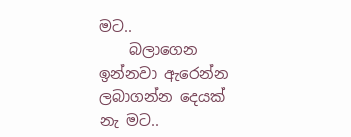මට..
    බලාගෙන ඉන්නවා ඇරෙන්න ලබාගන්න දෙයක් නැ මට..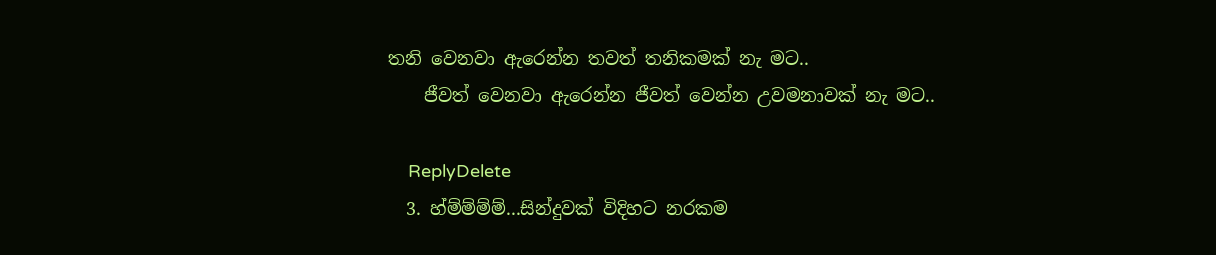තනි වෙනවා ඇරෙන්න තවත් තනිකමක් නැ මට..
    ජීවත් වෙනවා ඇරෙන්න ජීවත් වෙන්න උවමනාවක් නැ මට..

    ReplyDelete
  3. හ්ම්ම්ම්ම්...සින්දුවක් විදිහට නරකම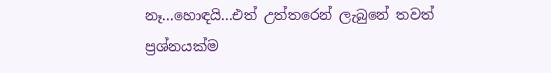නෑ...හොඳයි...එත් උත්තරෙන් ලැබුනේ තවත් ප්‍රශ්නයක්ම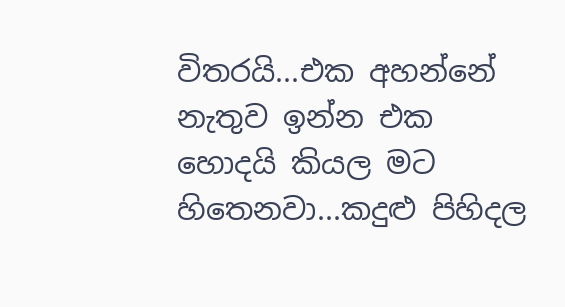විතරයි...එක අහන්නේ නැතුව ඉන්න එක හොදයි කියල මට හිතෙනවා...කදුළු පිහිදල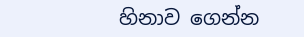හිනාව ගෙන්න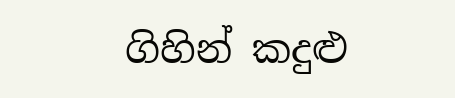ගිහින් කදුළු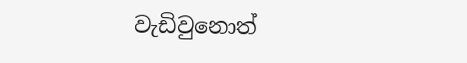වැඩිවුනොත්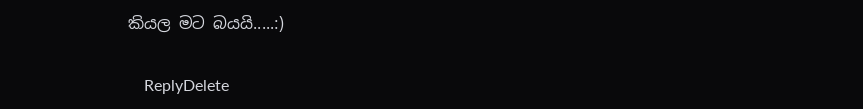කියල මට බයයි.....:)

    ReplyDelete